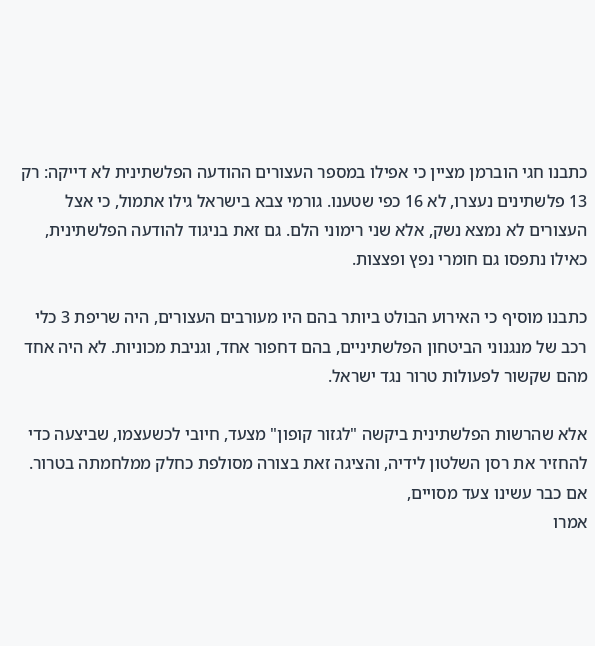כתבנו חגי הוברמן מציין כי אפילו במספר העצורים ההודעה הפלשתינית לא דייקה: רק 13 פלשתינים נעצרו, לא 16 כפי שטענו. גורמי צבא בישראל גילו אתמול, כי אצל העצורים לא נמצא נשק, אלא שני רימוני הלם. גם זאת בניגוד להודעה הפלשתינית, כאילו נתפסו גם חומרי נפץ ופצצות.

כתבנו מוסיף כי האירוע הבולט ביותר בהם היו מעורבים העצורים, היה שריפת 3 כלי רכב של מנגנוני הביטחון הפלשתיניים, בהם דחפור אחד, וגניבת מכוניות. לא היה אחד מהם שקשור לפעולות טרור נגד ישראל.

אלא שהרשות הפלשתינית ביקשה "לגזור קופון" מצעד, חיובי לכשעצמו, שביצעה כדי להחזיר את רסן השלטון לידיה, והציגה זאת בצורה מסולפת כחלק ממלחמתה בטרור. אם כבר עשינו צעד מסויים,
אמרו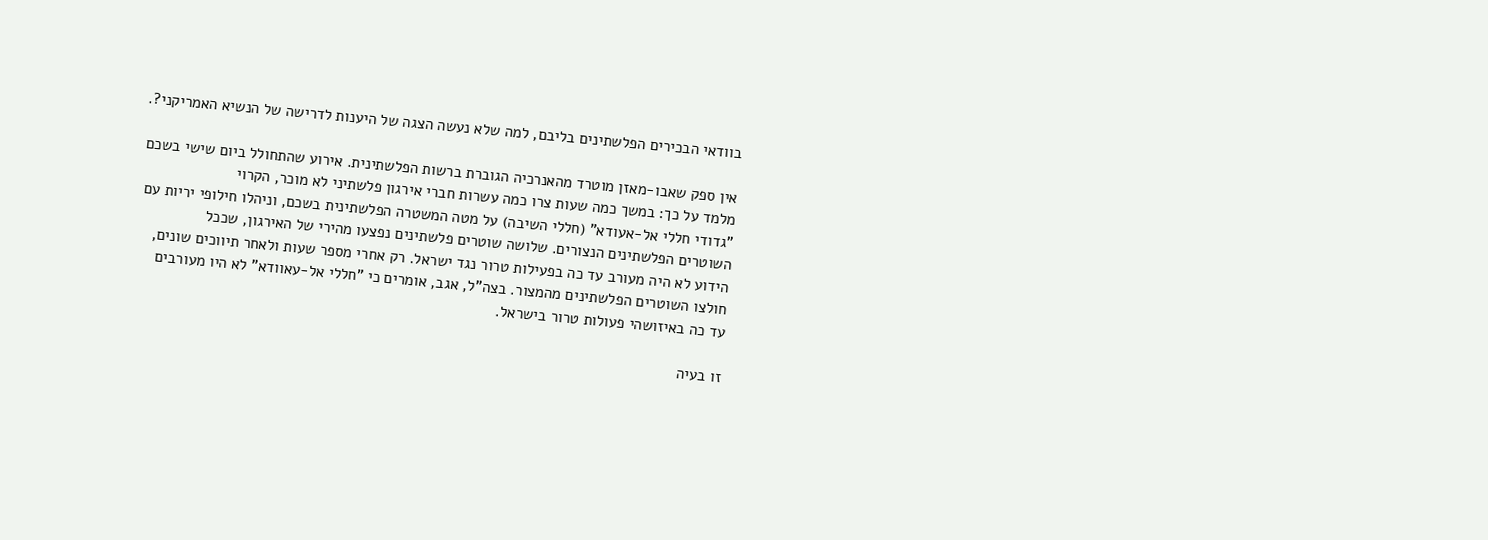בוודאי הבכירים הפלשתינים בליבם, למה שלא נעשה הצגה של היענות לדרישה של הנשיא האמריקני?.

אין ספק שאבו-מאזן מוטרד מהאנרכיה הגוברת ברשות הפלשתינית. אירוע שהתחולל ביום שישי בשכם מלמד על כך: במשך כמה שעות צרו כמה עשרות חברי אירגון פלשתיני לא מוכר, הקרוי
"גדודי חללי אל-אעודא" (חללי השיבה) על מטה המשטרה הפלשתינית בשכם, וניהלו חילופי יריות עם השוטרים הפלשתינים הנצורים. שלושה שוטרים פלשתינים נפצעו מהירי של האירגון, שככל
הידוע לא היה מעורב עד כה בפעילות טרור נגד ישראל. רק אחרי מספר שעות ולאחר תיווכים שונים, חולצו השוטרים הפלשתינים מהמצור. בצה"ל, אגב, אומרים כי "חללי אל-עאוודא" לא היו מעורבים
עד כה באיזושהי פעולות טרור בישראל.

זו בעיה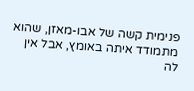פנימית קשה של אבו-מאזן, שהוא מתמודד איתה באומץ, אבל אין לה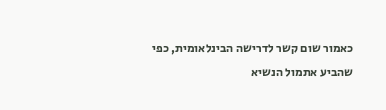כאמור שום קשר לדרישה הבינלאומית, כפי שהביע אתמול הנשיא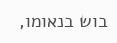בוש בנאומו,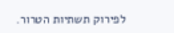לפירוק תשתיות הטרור.